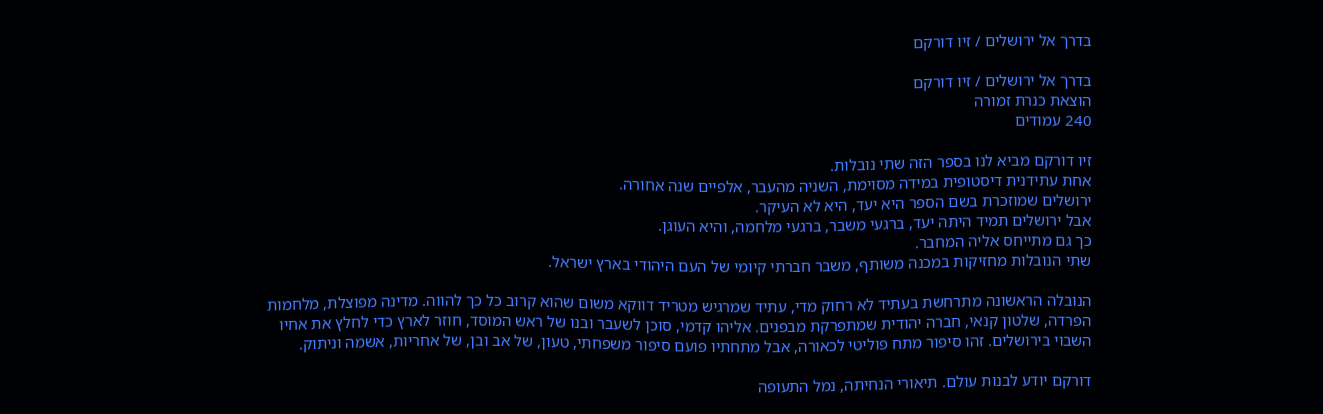בדרך אל ירושלים / זיו דורקם

בדרך אל ירושלים / זיו דורקם
הוצאת כנרת זמורה
240 עמודים

זיו דורקם מביא לנו בספר הזה שתי נובלות.
אחת עתידנית דיסטופית במידה מסוימת, השניה מהעבר, אלפיים שנה אחורה.
ירושלים שמוזכרת בשם הספר היא יעד, היא לא העיקר.
אבל ירושלים תמיד היתה יעד, ברגעי משבר, ברגעי מלחמה, והיא העוגן.
כך גם מתייחס אליה המחבר.
שתי הנובלות מחזיקות במכנה משותף, משבר חברתי קיומי של העם היהודי בארץ ישראל.

הנובלה הראשונה מתרחשת בעתיד לא רחוק מדי, עתיד שמרגיש מטריד דווקא משום שהוא קרוב כל כך להווה. מדינה מפוצלת, מלחמות הפרדה, שלטון קנאי, חברה יהודית שמתפרקת מבפנים. אליהו קדמי, סוכן לשעבר ובנו של ראש המוסד, חוזר לארץ כדי לחלץ את אחיו השבוי בירושלים. זהו סיפור מתח פוליטי לכאורה, אבל מתחתיו פועם סיפור משפחתי, טעון, של אב ובן, של אחריות, אשמה וניתוק.

דורקם יודע לבנות עולם. תיאורי הנחיתה, נמל התעופה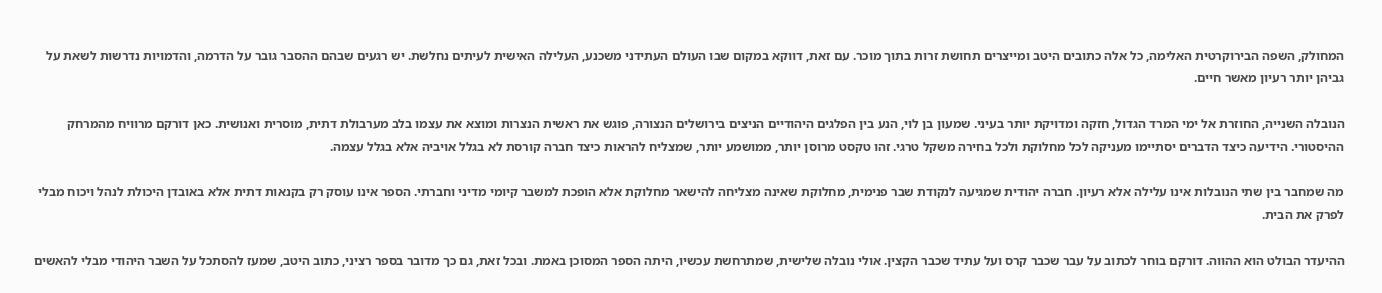המחולק, השפה הבירוקרטית האלימה, כל אלה כתובים היטב ומייצרים תחושת זרות בתוך מוכר. עם זאת, דווקא במקום שבו העולם העתידני משכנע, העלילה האישית לעיתים נחלשת. יש רגעים שבהם ההסבר גובר על הדרמה, והדמויות נדרשות לשאת על גביהן יותר רעיון מאשר חיים.

הנובלה השנייה, החוזרת אל ימי המרד הגדול, חזקה ומדויקת יותר בעיני. שמעון בן לוי, הנע בין הפלגים היהודיים הניצים בירושלים הנצורה, פוגש את ראשית הנצרות ומוצא את עצמו בלב מערבולת דתית, מוסרית ואנושית. כאן דורקם מרוויח מהמרחק ההיסטורי. הידיעה כיצד הדברים יסתיימו מעניקה לכל מחלוקת ולכל בחירה משקל טרגי. זהו טקסט מרוסן יותר, ממושמע יותר, שמצליח להראות כיצד חברה קורסת לא בגלל אויביה אלא בגלל עצמה.

מה שמחבר בין שתי הנובלות אינו עלילה אלא רעיון. חברה יהודית שמגיעה לנקודת שבר פנימית, מחלוקת שאינה מצליחה להישאר מחלוקת אלא הופכת למשבר קיומי מדיני וחברתי. הספר אינו עוסק רק בקנאות דתית אלא באובדן היכולת לנהל ויכוח מבלי לפרק את הבית.

ההיעדר הבולט הוא ההווה. דורקם בוחר לכתוב על עבר שכבר קרס ועל עתיד שכבר הקצין. אולי נובלה שלישית, שמתרחשת עכשיו, היתה הספר המסוכן באמת. ובכל זאת, גם כך מדובר בספר רציני, כתוב היטב, שמעז להסתכל על השבר היהודי מבלי להאשים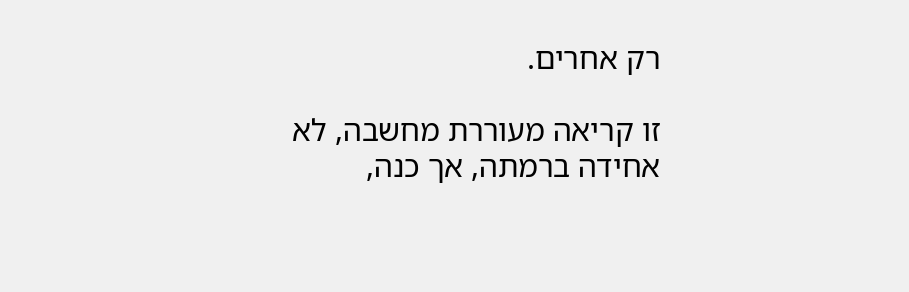רק אחרים.

זו קריאה מעוררת מחשבה, לא אחידה ברמתה, אך כנה,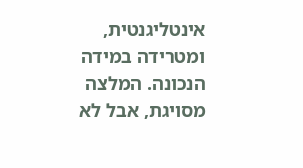אינטליגנטית, ומטרידה במידה הנכונה. המלצה מסויגת, אבל לא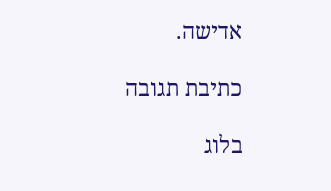אדישה.

כתיבת תגובה

בלוג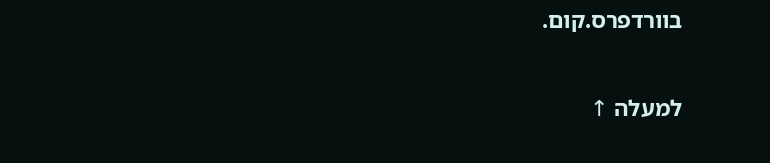בוורדפרס.קום.

למעלה ↑